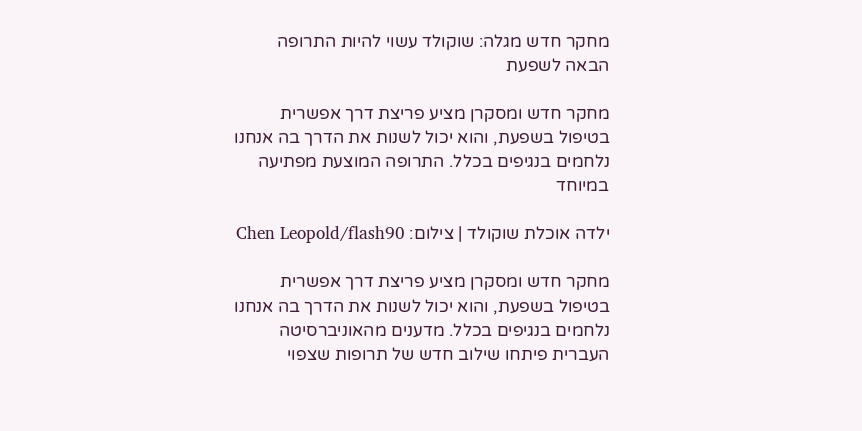מחקר חדש מגלה: שוקולד עשוי להיות התרופה הבאה לשפעת

מחקר חדש ומסקרן מציע פריצת דרך אפשרית בטיפול בשפעת, והוא יכול לשנות את הדרך בה אנחנו נלחמים בנגיפים בכלל. התרופה המוצעת מפתיעה במיוחד

ילדה אוכלת שוקולד | צילום: Chen Leopold/flash90

מחקר חדש ומסקרן מציע פריצת דרך אפשרית בטיפול בשפעת, והוא יכול לשנות את הדרך בה אנחנו נלחמים בנגיפים בכלל. מדענים מהאוניברסיטה העברית פיתחו שילוב חדש של תרופות שצפוי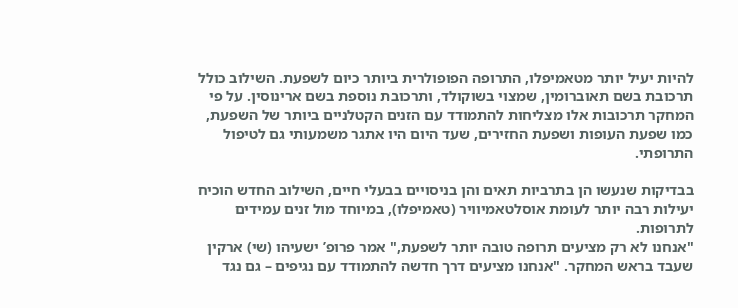להיות יעיל יותר מטאמיפלו, התרופה הפופולרית ביותר כיום לשפעת. השילוב כולל תרכובת בשם תאוברומין, שמצוי בשוקולד, ותרכובת נוספת בשם ארינוסין. על פי המחקר תרכובות אלו מצליחות להתמודד עם הזנים הקטלניים ביותר של השפעת, כמו שפעת העופות ושפעת החזירים, שעד היום היו אתגר משמעותי גם לטיפול התרופתי.

בבדיקות שנעשו הן בתרביות תאים והן בניסויים בבעלי חיים, השילוב החדש הוכיח יעילות רבה יותר לעומת אוסלטאמיוויר (טאמיפלו), במיוחד מול זנים עמידים לתרופות.
"אנחנו לא רק מציעים תרופה טובה יותר לשפעת," אמר פרופ’ ישעיהו (שי) ארקין שעבד בראש המחקר. "אנחנו מציעים דרך חדשה להתמודד עם נגיפים – גם נגד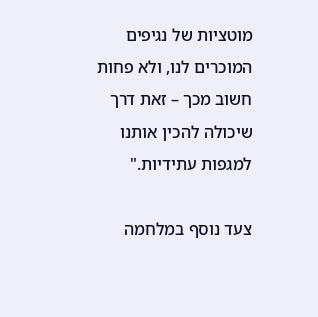מוטציות של נגיפים המוכרים לנו, ולא פחות חשוב מכך – זאת דרך שיכולה להכין אותנו למגפות עתידיות."

צעד נוסף במלחמה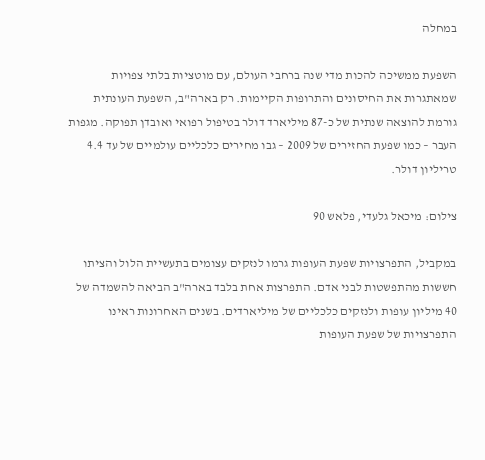במחלה

השפעת ממשיכה להכות מדי שנה ברחבי העולם, עם מוטציות בלתי צפויות שמאתגרות את החיסונים והתרופות הקיימות. רק בארה"ב, השפעת העונתית גורמת להוצאה שנתית של כ-87 מיליארד דולר בטיפול רפואי ואובדן תפוקה. מגפות העבר – כמו שפעת החזירים של 2009 – גבו מחירים כלכליים עולמיים של עד 4.4 טריליון דולר.

צילום: מיכאל גלעדי, פלאש 90

במקביל, התפרצויות שפעת העופות גרמו לנזקים עצומים בתעשיית הלול והציתו חששות מהתפשטות לבני אדם. התפרצות אחת בלבד בארה"ב הביאה להשמדה של 40 מיליון עופות ולנזקים כלכליים של מיליארדים. בשנים האחרונות ראינו התפרצויות של שפעת העופות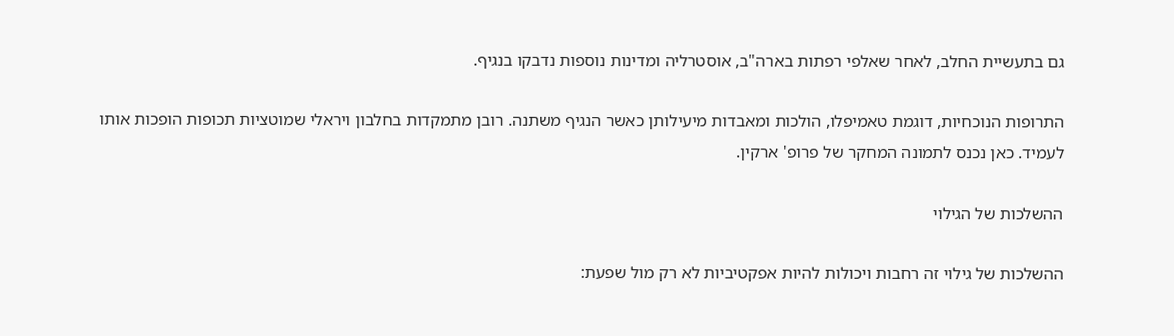גם בתעשיית החלב, לאחר שאלפי רפתות בארה"ב, אוסטרליה ומדינות נוספות נדבקו בנגיף.

התרופות הנוכחיות, דוגמת טאמיפלו, הולכות ומאבדות מיעילותן כאשר הנגיף משתנה. רובן מתמקדות בחלבון ויראלי שמוטציות תכופות הופכות אותו לעמיד. כאן נכנס לתמונה המחקר של פרופ' ארקין.

ההשלכות של הגילוי

ההשלכות של גילוי זה רחבות ויכולות להיות אפקטיביות לא רק מול שפעת: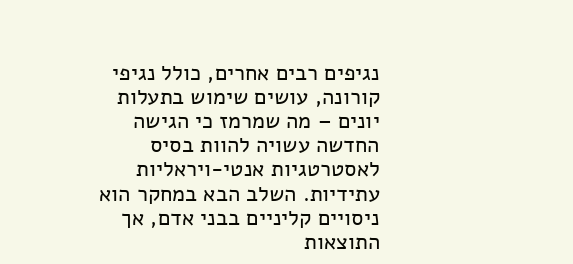נגיפים רבים אחרים, כולל נגיפי קורונה, עושים שימוש בתעלות יונים – מה שמרמז כי הגישה החדשה עשויה להוות בסיס לאסטרטגיות אנטי-ויראליות עתידיות. השלב הבא במחקר הוא ניסויים קליניים בבני אדם, אך התוצאות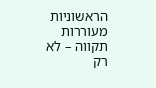הראשוניות מעוררות תקווה – לא רק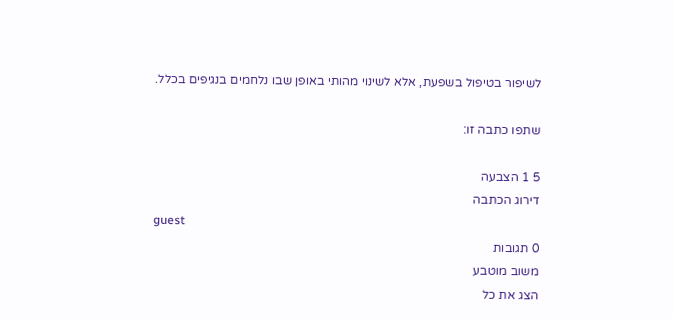לשיפור בטיפול בשפעת, אלא לשינוי מהותי באופן שבו נלחמים בנגיפים בכלל.

שתפו כתבה זו:

5 1 הצבעה
דירוג הכתבה
guest
0 תגובות
משוב מוטבע
הצג את כל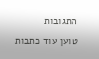התגובות
טוען עוד כתבות